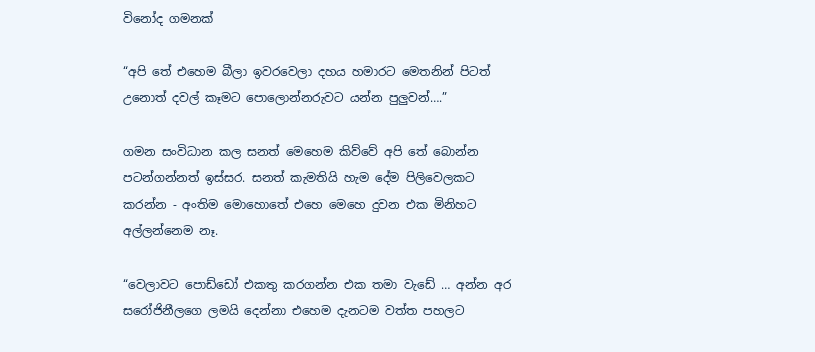විනෝද ගමනක්

“අපි තේ එහෙම බීලා ඉවරවෙලා දහය හමාරට මෙතනින් පිටත් උනොත් දවල් කෑමට පොලොන්නරුවට යන්න පුලුවන්….”

ගමන සංවිධාන කල සනත් මෙහෙම කිව්වේ අපි තේ බොන්න පටන්ගන්නත් ඉස්සර. සනත් කැමතියි හැම දේම පිලිවෙලකට කරන්න - අංතිම මොහොතේ එහෙ මෙහෙ දුවන එක මිනිහට අල්ලන්නෙම නෑ.

“වෙලාවට පොඩ්ඩෝ එකතු කරගන්න එක තමා වැඩේ … අන්න අර සරෝජිනීලගෙ ලමයි දෙන්නා එහෙම දැනටම වත්ත පහලට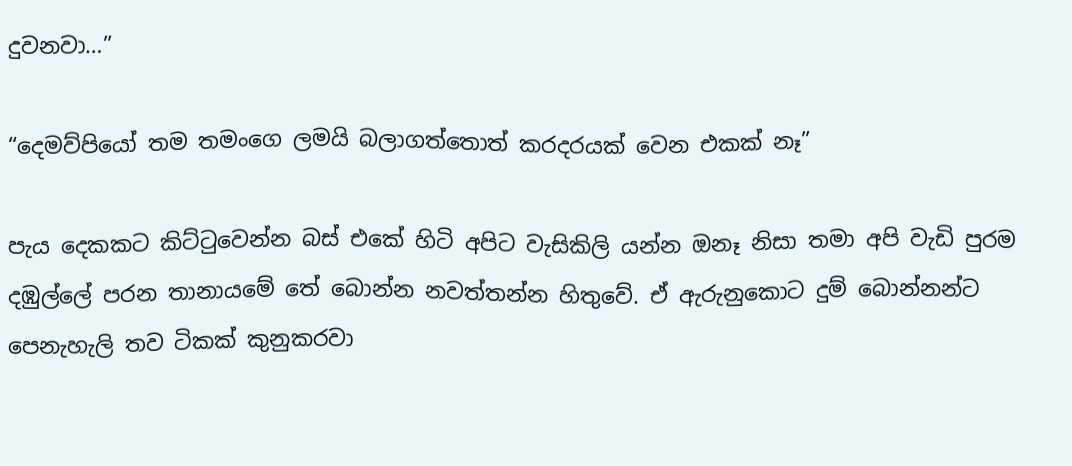දුවනවා…”

“දෙමව්පියෝ තම තමංගෙ ලමයි බලාගත්තොත් කරදරයක් වෙන එකක් නෑ”

පැය දෙකකට කිට්ටුවෙන්න බස් එකේ හිටි අපිට වැසිකිලි යන්න ඔනෑ නිසා තමා අපි වැඩි පුරම දඹුල්ලේ පරන තානායමේ තේ බොන්න නවත්තන්න හිතුවේ. ඒ ඇරුනුකොට දුම් බොන්නන්ට පෙනැහැලි තව ටිකක් කුනුකරවා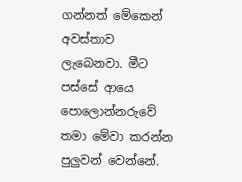ගන්නත් මේකෙන් අවස්තාව ලැබෙනවා. මීට පස්සේ ආයෙ පොලොන්නරුවේ තමා මේවා කරන්න පුලුවන් වෙන්නේ.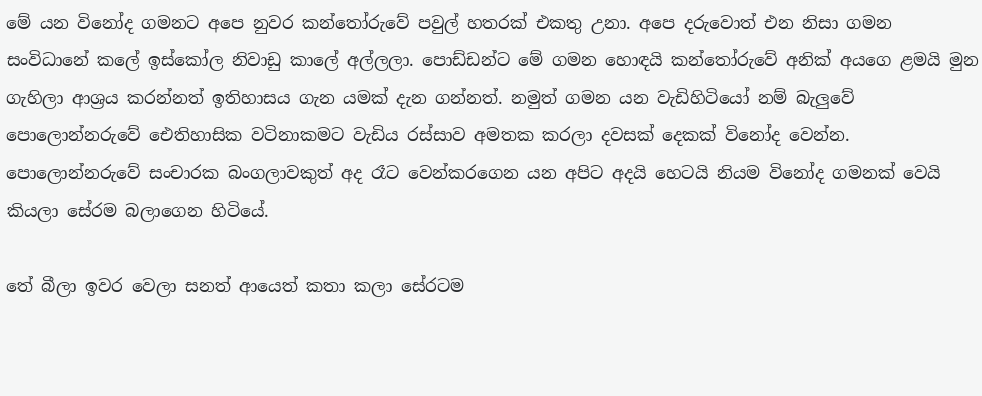මේ යන විනෝද ගමනට අපෙ නුවර කන්තෝරුවේ පවුල් හතරක් එකතු උනා. අපෙ දරුවොත් එන නිසා ගමන සංවිධානේ කලේ ඉස්කෝල නිවාඩු කාලේ අල්ලලා. පොඩ්ඩන්ට මේ ගමන හොඳයි කන්තෝරුවේ අනික් අයගෙ ළමයි මුන ගැහිලා ආශ්‍රය කරන්නත් ඉතිහාසය ගැන යමක් දැන ගන්නත්. නමුත් ගමන යන වැඩිහිටියෝ නම් බැලුවේ පොලොන්නරුවේ ඓතිහාසික වටිනාකමට වැඩිය රස්සාව අමතක කරලා දවසක් දෙකක් විනෝද වෙන්න. පොලොන්නරුවේ සංචාරක බංගලාවකුත් අද රෑට වෙන්කරගෙන යන අපිට අදයි හෙටයි නියම විනෝද ගමනක් වෙයි කියලා සේරම බලාගෙන හිටියේ.

තේ බීලා ඉවර වෙලා සනත් ආයෙත් කතා කලා සේරටම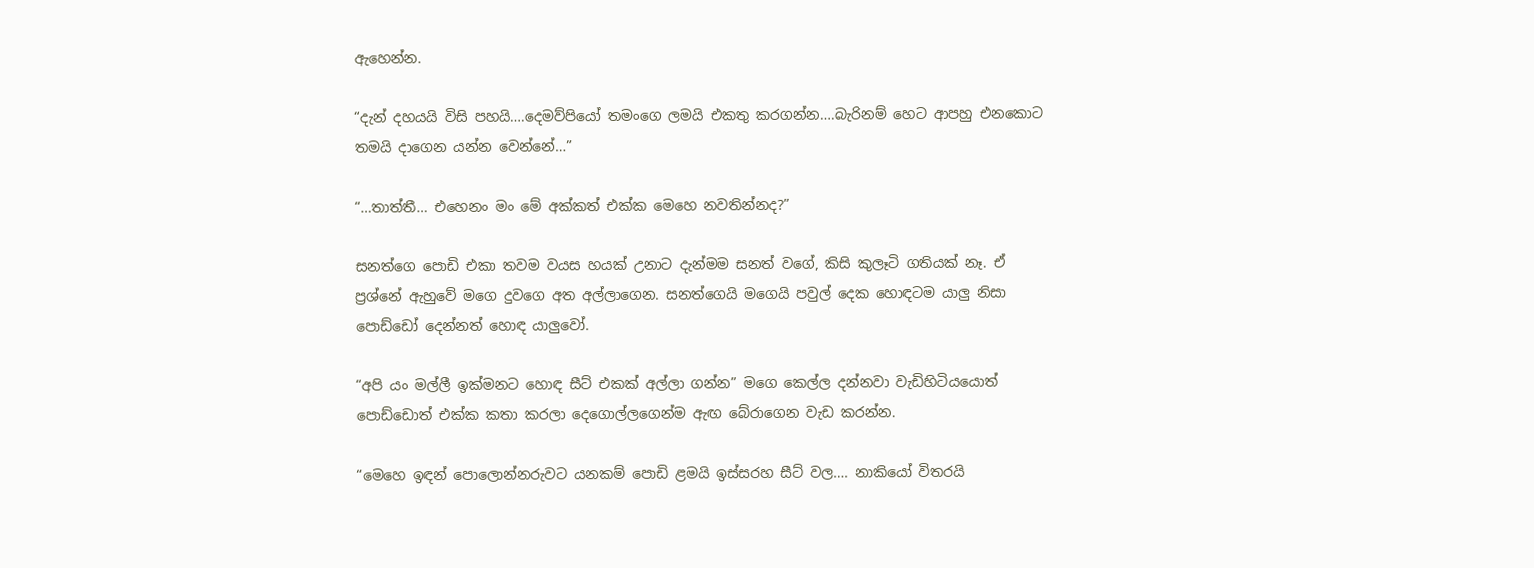ඇහෙන්න.

“දැන් දහයයි විසි පහයි….දෙමව්පියෝ තමංගෙ ලමයි එකතු කරගන්න….බැරිනම් හෙට ආපහු එනකොට තමයි දාගෙන යන්න වෙන්නේ…”

“…තාත්තී… එහෙනං මං මේ අක්කත් එක්ක මෙහෙ නවතින්නද?”

සනත්ගෙ පොඩි එකා තවම වයස හයක් උනාට දැන්මම සනත් වගේ, කිසි කුලෑටි ගතියක් නෑ. ඒ ප්‍රශ්නේ ඇහුවේ මගෙ දුවගෙ අත අල්ලාගෙන. සනත්ගෙයි මගෙයි පවුල් දෙක හොඳටම යාලු නිසා පොඩ්ඩෝ දෙන්නත් හොඳ යාලුවෝ.

“අපි යං මල්ලී ඉක්මනට හොඳ සීට් එකක් අල්ලා ගන්න” මගෙ කෙල්ල දන්නවා වැඩිහිටියයොත් පොඩ්ඩොත් එක්ක කතා කරලා දෙගොල්ලගෙන්ම ඇඟ බේරාගෙන වැඩ කරන්න.

“මෙහෙ ඉඳන් පොලොන්නරුවට යනකම් පොඩි ළමයි ඉස්සරහ සීට් වල…. නාකියෝ විතරයි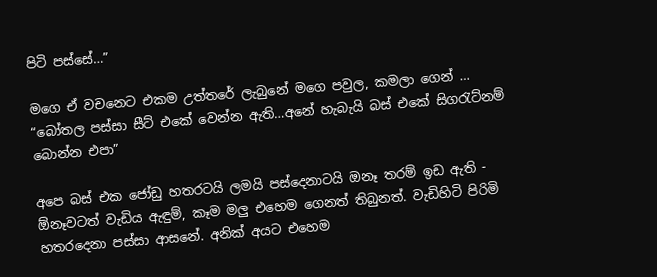පිටි පස්සේ…”

මගෙ ඒ වචනෙට එකම උත්තරේ ලැබුනේ මගෙ පවුල, කමලා ගෙන් … “බෝතල පස්සා සීට් එකේ වෙන්න ඇති…අනේ හැබැයි බස් එකේ සිගරැට්නම් බොන්න එපා”

අපෙ බස් එක ජෝඩු හතරටයි ලමයි පස්දෙනාටයි ඔනෑ තරම් ඉඩ ඇති - ඕනෑවටත් වැඩිය ඇඳුම්, කෑම මලු එහෙම ගෙනත් තිබුනත්. වැඩිහිටි පිරිමි හතරදෙනා පස්සා ආසනේ. අනික් අයට එහෙම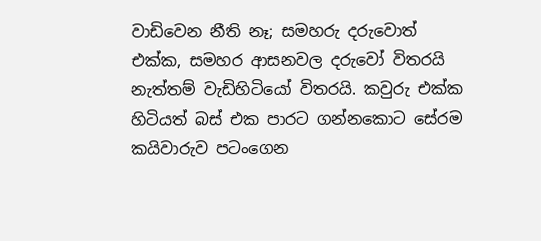වාඩිවෙන නීති නෑ; සමහරු දරුවොත් එක්ක, සමහර ආසනවල දරුවෝ විතරයි නැත්තම් වැඩිහිටියෝ විතරයි. කවුරු එක්ක හිටියත් බස් එක පාරට ගන්නකොට සේරම කයිවාරුව පටංගෙන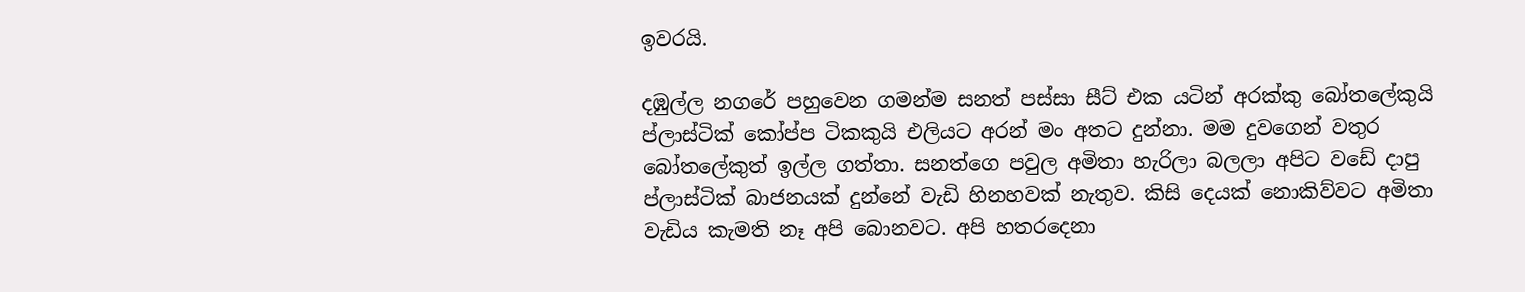ඉවරයි.

දඹුල්ල නගරේ පහුවෙන ගමන්ම සනත් පස්සා සීට් එක යටින් අරක්කු බෝතලේකුයි ප්ලාස්ටික් කෝප්ප ටිකකුයි එලියට අරන් මං අතට දුන්නා. මම දුවගෙන් වතුර බෝතලේකුත් ඉල්ල ගත්තා. සනත්ගෙ පවුල අමිතා හැරිලා බලලා අපිට වඩේ දාපු ප්ලාස්ටික් බාජනයක් දුන්නේ වැඩි හිනහවක් නැතුව. කිසි දෙයක් නොකිව්වට අමිතා වැඩිය කැමති නෑ අපි බොනවට. අපි හතරදෙනා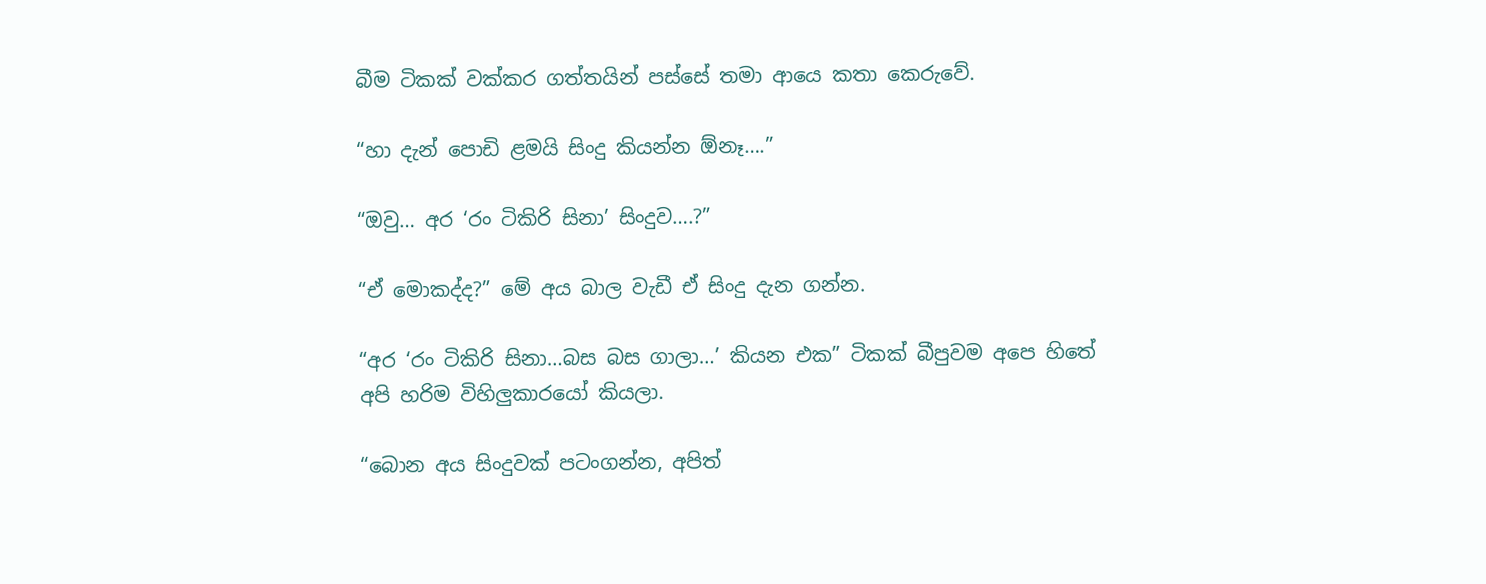බීම ටිකක් වක්කර ගත්තයින් පස්සේ තමා ආයෙ කතා කෙරුවේ.

“හා දැන් පොඩි ළමයි සිංදු කියන්න ඕනෑ….”

“ඔවු… අර ‘රං ටිකිරි සිනා’ සිංදුව….?”

“ඒ මොකද්ද?” මේ අය බාල වැඩී ඒ සිංදු දැන ගන්න.

“අර ‘රං ටිකිරි සිනා…බස බස ගාලා…’ කියන එක” ටිකක් බීපුවම අපෙ හිතේ අපි හරිම විහිලුකාරයෝ කියලා.

“බොන අය සිංදුවක් පටංගන්න, අපිත්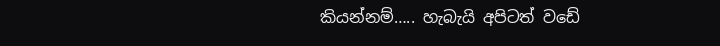කියන්නම්….. හැබැයි අපිටත් වඩේ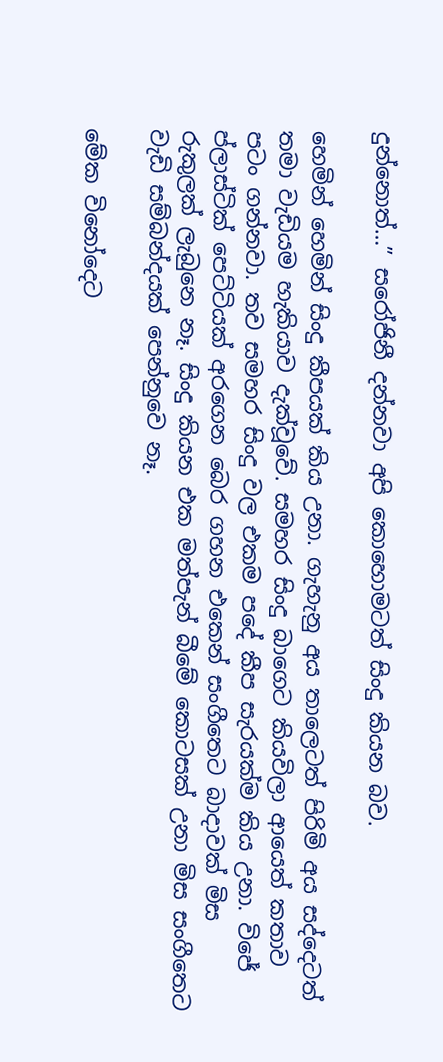දුන්නොත්…” සරෝජිනී දන්නවා අපි කොහොමටත් සිංදු කියන බව.

හෙමින් හෙමින් සිංදු කීපයක් කිය උනා. ගැහැනු අය තාලෙටත් පිරිමි අය සද්දෙටත් තමා වැඩියම හැකියාව දැක්වූවේ. සමහර සිංදු බාගෙට කියවිලා ආයෙත් කතාව පටං ගන්නවා. තව සමහර සිංදු වල එකම පදේ කීප සැරයක්ම කිය උනා. විජේ ප්ලාස්ටික් පෙට්ටියක් අරගෙන බෙර ගහන එකෙන් සංගීතෙට බාදාවක් මිස රුකුලක් ලැබුනෙ නෑ. සිංදු කියන එක මත්පැන් බීමේ කොටසක් උනා මිස සංගීතෙට වැඩි සම්බන්දයක් පෙන්නුවෙ නෑ.

මේක විනෝදෙට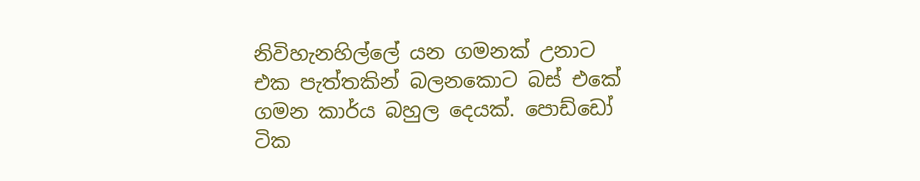නිවිහැනහිල්ලේ යන ගමනක් උනාට එක පැත්තකින් බලනකොට බස් එකේ ගමන කාර්ය බහුල දෙයක්. පොඩ්ඩෝ ටික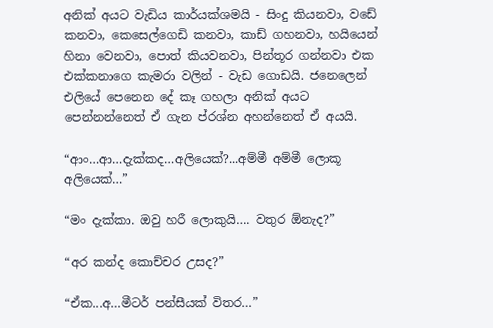අනික් අයට වැඩිය කාර්යක්ශමයි - සිංදු කියනවා, වඩේ කනවා, කෙසෙල්ගෙඩි කනවා, කාඩ් ගහනවා, හයියෙන් හිනා වෙනවා, පොත් කියවනවා, පින්තූර ගන්නවා එක එක්කනාගෙ කැමරා වලින් - වැඩ ගොඩයි. ජනෙලෙන් එලියේ පෙනෙන දේ කෑ ගහලා අනික් අයට පෙන්නන්නෙත් ඒ ගැන ප්රශ්න අහන්නෙත් ඒ අයයි.

“ආං…ආ…දැක්කද…අලියෙක්?...අම්මී අම්මී ලොකූ අලියෙක්…”

“මං දැක්කා. ඔවු හරී ලොකුයි…. වතුර ඕනැද?”

“අර කන්ද කොච්චර උසද?”

“ඒක...අ…මීටර් පන්සීයක් විතර…”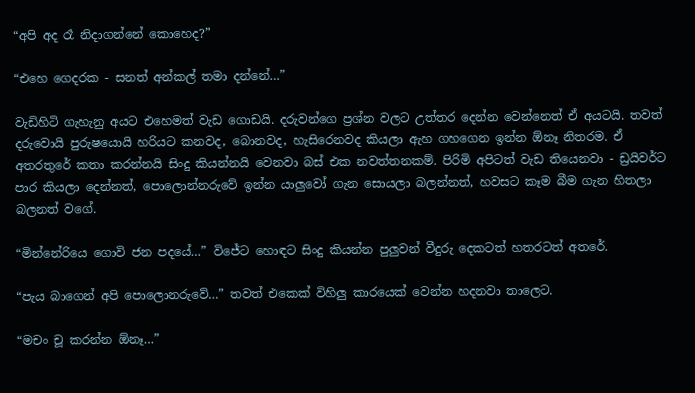“අපි අද රෑ නිදාගන්නේ කොහෙද?”

“එහෙ ගෙදරක - සනත් අන්කල් තමා දන්නේ…”

වැඩිහිටි ගැහැනු අයට එහෙමත් වැඩ ගොඩයි. දරුවන්ගෙ ප්‍රශ්න වලට උත්තර දෙන්න වෙන්නෙත් ඒ අයටයි. තවත් දරුවොයි පුරුෂයොයි හරියට කනවද, බොනවද, හැසිරෙනවද කියලා ඇහ ගහගෙන ඉන්න ඕනෑ නිතරම. ඒ අතරතුරේ කතා කරන්නයි සිංදු කියන්නයි වෙනවා බස් එක නවත්තනකම්. පිරිමි අපිටත් වැඩ තියෙනවා - ඩ්‍රයිවර්ට පාර කියලා දෙන්නත්, පොලොන්නරුවේ ඉන්න යාලුවෝ ගැන සොයලා බලන්නත්, හවසට කෑම බීම ගැන හිතලා බලනත් වගේ.

“මින්නේරියෙ ගොවි ජන පදයේ…” විජේට හොඳට සිංදු කියන්න පුලුවන් වීදුරු දෙකටත් හතරටත් අතරේ.

“පැය බාගෙන් අපි පොලොනරුවේ…” තවත් එකෙක් විහිලු කාරයෙක් වෙන්න හදනවා තාලෙට.

“මචං චූ කරන්න ඕනෑ…”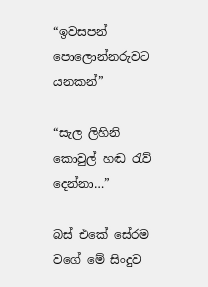“ඉවසපන් පොලොන්නරුවට යනකන්”

“සැල ලිහිනි කොවුල් හඬ රැව් දෙන්නා…”

බස් එකේ සේරම වගේ මේ සිංදුව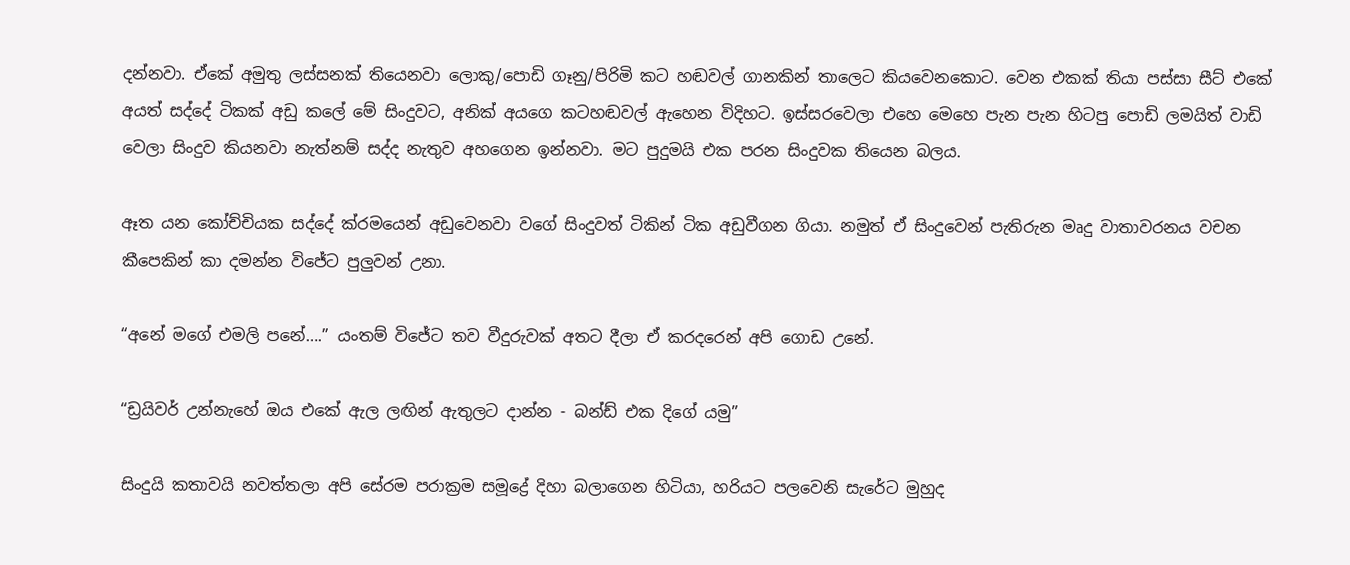දන්නවා. ඒකේ අමුතු ලස්සනක් තියෙනවා ලොකු/පොඩි ගෑනු/පිරිමි කට හඬවල් ගානකින් තාලෙට කියවෙනකොට. වෙන එකක් තියා පස්සා සීට් එකේ අයත් සද්දේ ටිකක් අඩු කලේ මේ සිංදුවට, අනික් අයගෙ කටහඬවල් ඇහෙන විදිහට. ඉස්සරවෙලා එහෙ මෙහෙ පැන පැන හිටපු පොඩි ලමයිත් වාඩි වෙලා සිංදුව කියනවා නැත්නම් සද්ද නැතුව අහගෙන ඉන්නවා. මට පුදුමයි එක පරන සිංදුවක තියෙන බලය.

ඈත යන කෝච්චියක සද්දේ ක්රමයෙන් අඩුවෙනවා වගේ සිංදුවත් ටිකින් ටික අඩුවීගන ගියා. නමුත් ඒ සිංදුවෙන් පැතිරුන මෘදු වාතාවරනය වචන කීපෙකින් කා දමන්න විජේට පුලුවන් උනා.

“අනේ මගේ එමලි පනේ….” යංතම් විජේට තව වීදුරුවක් අතට දීලා ඒ කරදරෙන් අපි ගොඩ උනේ.

“ඩ්‍රයිවර් උන්නැහේ ඔය එකේ ඇල ලඟින් ඇතුලට දාන්න - බන්ඩ් එක දිගේ යමු”

සිංදුයි කතාවයි නවත්තලා අපි සේරම පරාක්‍රම සමූද්‍රේ දිහා බලාගෙන හිටියා, හරියට පලවෙනි සැරේට මුහුද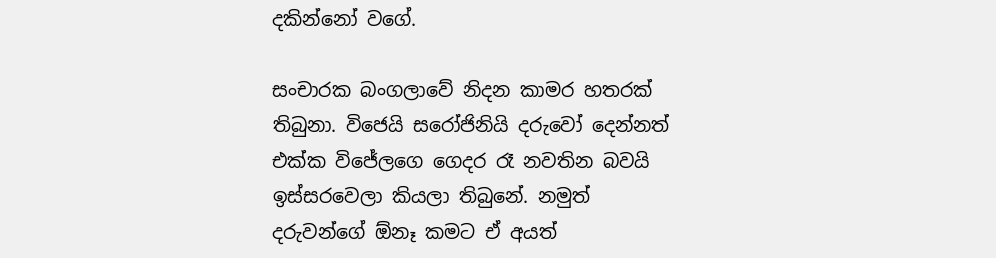දකින්නෝ වගේ.

සංචාරක බංගලාවේ නිදන කාමර හතරක් තිබුනා. විජෙයි සරෝජිනියි දරුවෝ දෙන්නත් එක්ක විජේලගෙ ගෙදර රෑ නවතින බවයි ඉස්සරවෙලා කියලා තිබුනේ. නමුත් දරුවන්ගේ ඕනෑ කමට ඒ අයත්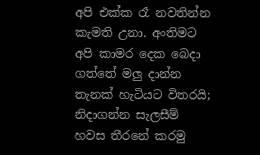අපි එක්ක රෑ නවතින්න කැමති උනා. අංතිමට අපි කාමර දෙක බෙදා ගත්තේ මලු දාන්න තැනක් හැටියට විතරයි; නිදාගන්න සැලසීම් හවස තීරනේ කරමු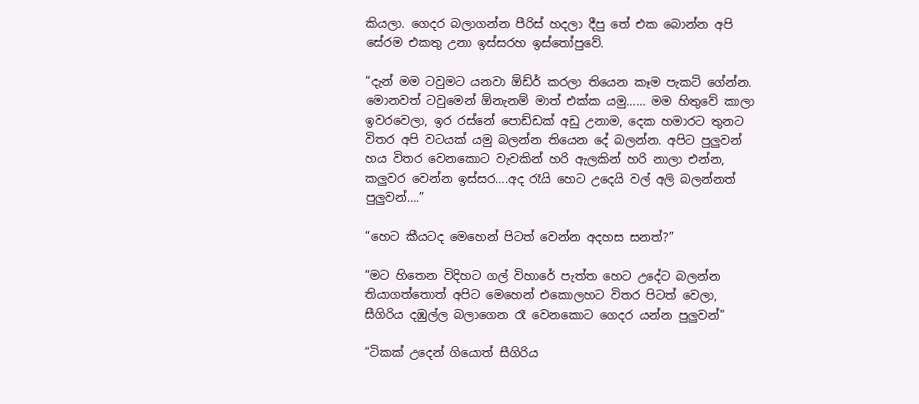කියලා. ගෙදර බලාගන්න පීරිස් හදලා දීපු තේ එක බොන්න අපි සේරම එකතු උනා ඉස්සරහ ඉස්තෝපුවේ.

“දැන් මම ටවුමට යනවා ඕඩ්ර් කරලා තියෙන කෑම පැකට් ගේන්න. මොනවත් ටවුමෙන් ඕනැනම් මාත් එක්ක යමු…… මම හිතුවේ කාලා ඉවරවෙලා, ඉර රස්නේ පොඩ්ඩක් අඩු උනාම, දෙක හමාරට තුනට විතර අපි වටයක් යමු බලන්න තියෙන දේ බලන්න. අපිට පුලුවන් හය විතර වෙනකොට වැවකින් හරි ඇලකින් හරි නාලා එන්න, කලුවර වෙන්න ඉස්සර….අද රෑයි හෙට උදෙයි වල් අලි බලන්නත් පුලුවන්….”

“හෙට කීයටද මෙහෙන් පිටත් වෙන්න අදහස සනත්?”

“මට හිතෙන විදිහට ගල් විහාරේ පැත්ත හෙට උදේට බලන්න තියාගත්තොත් අපිට මෙහෙන් එකොලහට විතර පිටත් වෙලා, සීගිරිය දඹුල්ල බලාගෙන රෑ වෙනකොට ගෙදර යන්න පුලුවන්”

“ටිකක් උදෙන් ගියොත් සීගිරිය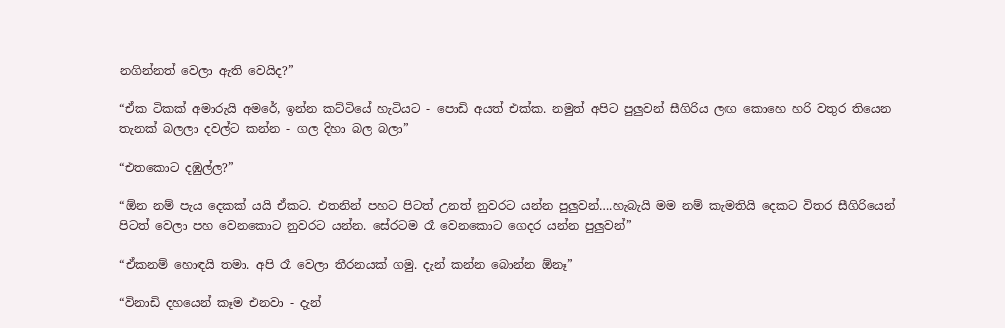නගින්නත් වෙලා ඇති වෙයිද?”

“ඒක ටිකක් අමාරුයි අමරේ, ඉන්න කට්ටියේ හැටියට - පොඩි අයත් එක්ක. නමුත් අපිට පුලුවන් සීගිරිය ලඟ කොහෙ හරි වතුර තියෙන තැනක් බලලා දවල්ට කන්න - ගල දිහා බල බලා”

“එතකොට දඹුල්ල?”

“ඕන නම් පැය දෙකක් යයි ඒකට. එතනින් පහට පිටත් උනත් නුවරට යන්න පුලුවන්….හැබැයි මම නම් කැමතියි දෙකට විතර සීගිරියෙන් පිටත් වෙලා පහ වෙනකොට නුවරට යන්න. සේරටම රෑ වෙනකොට ගෙදර යන්න පුලුවන්”

“ඒකනම් හොඳයි තමා. අපි රෑ වෙලා තීරනයක් ගමු. දැන් කන්න බොන්න ඕනෑ”

“විනාඩි දහයෙන් කෑම එනවා - දැන්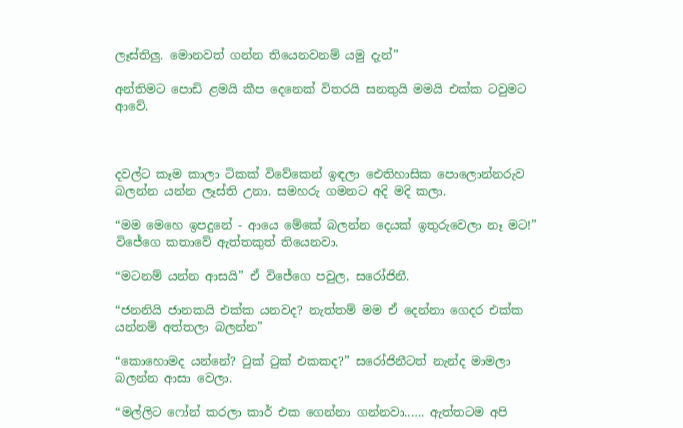ලෑස්තිලු. මොනවත් ගන්න තියෙනවනම් යමු දැන්”

අන්තිමට පොඩි ළමයි කීප දෙනෙක් විතරයි සනතුයි මමයි එක්ක ටවුමට ආවේ.



දවල්ට කෑම කාලා ටිකක් විවේකෙන් ඉඳලා ඓතිහාසික පොලොන්නරුව බලන්න යන්න ලෑස්ති උනා. සමහරු ගමනට අදි මදි කලා.

“මම මෙහෙ ඉපදුනේ - ආයෙ මේකේ බලන්න දෙයක් ඉතුරුවෙලා නෑ මට!” විජේගෙ කතාවේ ඇත්තකුත් තියෙනවා.

“මටනම් යන්න ආසයි” ඒ විජේගෙ පවුල, සරෝජිනී.

“ජනනියි ජානකයි එක්ක යනවද? නැත්තම් මම ඒ දෙන්නා ගෙදර එක්ක යන්නම් අත්තලා බලන්න”

“කොහොමද යන්නේ? ටුක් ටුක් එකකද?” සරෝජිනීටත් නැන්ද මාමලා බලන්න ආසා වෙලා.

“මල්ලිට ෆෝන් කරලා කාර් එක ගෙන්නා ගන්නවා..…. ඇත්තටම අපි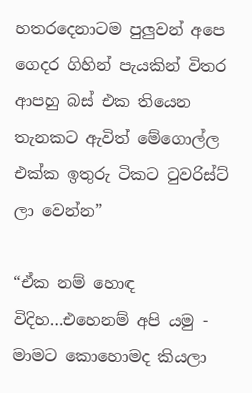හතරදෙනාටම පුලුවන් අපෙ ගෙදර ගිහින් පැයකින් විතර ආපහු බස් එක තියෙන තැනකට ඇවිත් මේගොල්ල එක්ක ඉතුරු ටිකට ටුවරිස්ට් ලා වෙන්න”

“ඒක නම් හොඳ විදිහ…එහෙනම් අපි යමු - මාමට කොහොමද කියලා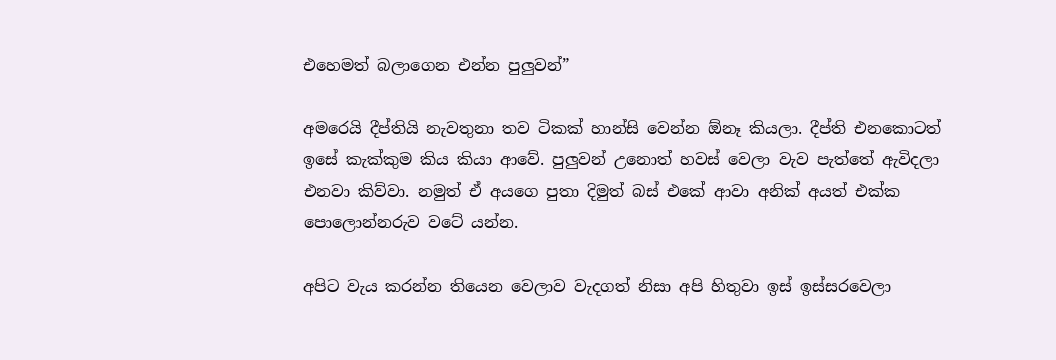එහෙමත් බලාගෙන එන්න පුලුවන්”

අමරෙයි දීප්තියි නැවතුනා තව ටිකක් හාන්සි වෙන්න ඕනෑ කියලා. දීප්ති එනකොටත් ඉසේ කැක්කුම කිය කියා ආවේ. පුලුවන් උනොත් හවස් වෙලා වැව පැත්තේ ඇවිදලා එනවා කිව්වා. නමුත් ඒ අයගෙ පුතා දිමුත් බස් එකේ ආවා අනික් අයත් එක්ක පොලොන්නරුව වටේ යන්න.

අපිට වැය කරන්න තියෙන වෙලාව වැදගත් නිසා අපි හිතුවා ඉස් ඉස්සරවෙලා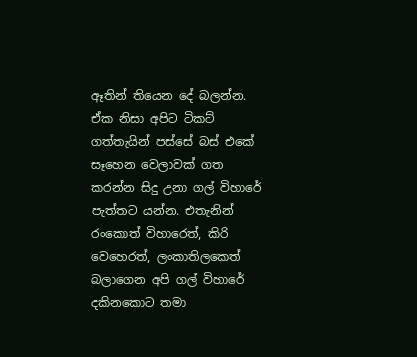ඈතින් තියෙන දේ බලන්න. ඒක නිසා අපිට ටිකට් ගත්තැයින් පස්සේ බස් එකේ සෑහෙන වෙලාවක් ගත කරන්න සිදු උනා ගල් විහාරේ පැත්තට යන්න. එතැනින් රංකොත් විහාරෙත්, කිරි වෙහෙරත්, ලංකාතිලකෙත් බලාගෙන අපි ගල් විහාරේ දකිනකොට තමා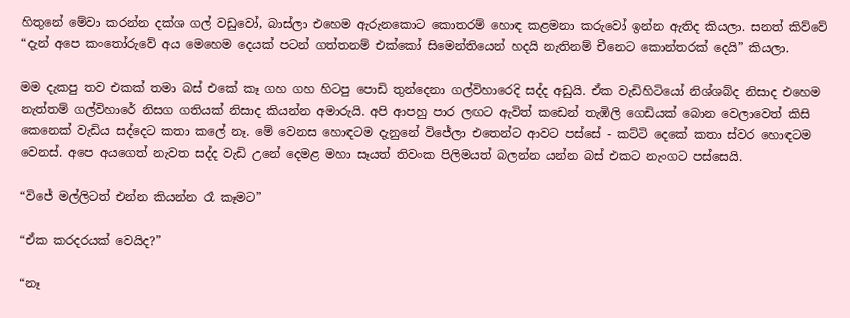හිතුනේ මේවා කරන්න දක්ශ ගල් වඩුවෝ, බාස්ලා එහෙම ඇරුනකොට කොතරම් හොඳ කළමනා කරුවෝ ඉන්න ඇතිද කියලා. සනත් කිව්වේ “දැන් අපෙ කංතෝරුවේ අය මෙහෙම දෙයක් පටන් ගත්තනම් එක්කෝ සිමෙන්තියෙන් හදයි නැතිනම් චීනෙට කොන්තරක් දෙයි” කියලා.

මම දැකපු තව එකක් තමා බස් එකේ කෑ ගහ ගහ හිටපු පොඩි තුන්දෙනා ගල්විහාරෙදි සද්ද අඩුයි. ඒක වැඩිහිටියෝ නිශ්ශබ්ද නිසාද එහෙම නැත්තම් ගල්විහාරේ නිසග ගතියක් නිසාද කියන්න අමාරුයි. අපි ආපහු පාර ලඟට ඇවිත් කඩෙන් තැඹිලි ගෙඩියක් බොන වෙලාවෙත් කිසි කෙනෙක් වැඩිය සද්දෙට කතා කලේ නෑ. මේ වෙනස හොඳටම දැනුනේ විජේලා එතෙන්ට ආවට පස්සේ - කට්ටි දෙකේ කතා ස්වර හොඳටම වෙනස්. අපෙ අයගෙත් නැවත සද්ද වැඩි උනේ දෙමළ මහා සෑයත් තිවංක පිලිමයත් බලන්න යන්න බස් එකට නැංගට පස්සෙයි.

“විජේ මල්ලිටත් එන්න කියන්න රෑ කෑමට”

“ඒක කරදරයක් වෙයිද?”

“නෑ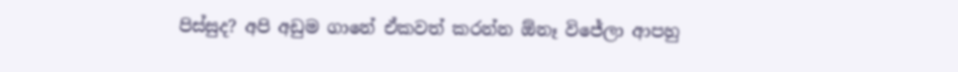පිස්සුද? අපි අඩුම ගානේ ඒකවත් කරන්න ඕනෑ විජේලා ආපහු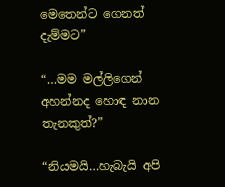මෙතෙන්ට ගෙනත් දැම්මට”

“…මම මල්ලිගෙන් අහන්නද හොඳ නාන තැනකුත්?”

“නියමයි…හැබැයි අපි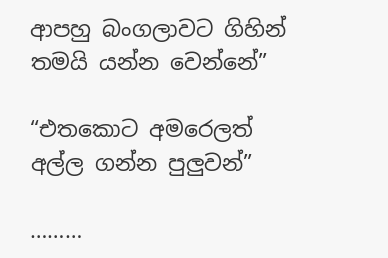ආපහු බංගලාවට ගිහින් තමයි යන්න වෙන්නේ”

“එතකොට අමරෙලත් අල්ල ගන්න පුලුවන්”

………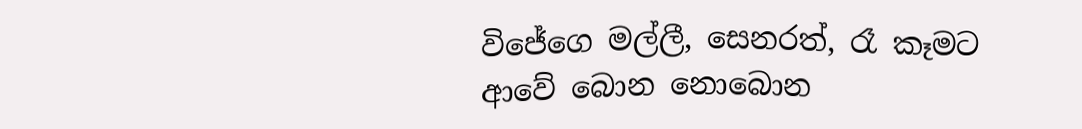විජේගෙ මල්ලී, සෙනරත්, රෑ කෑමට ආවේ බොන නොබොන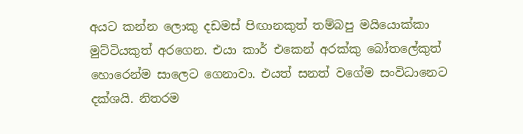අයට කන්න ලොකු දඩමස් පිඟානකුත් තම්බපු මයියොක්කා මුට්ටියකුත් අරගෙන. එයා කාර් එකෙන් අරක්කු බෝතලේකුත් හොරෙන්ම සාලෙට ගෙනාවා. එයත් සනත් වගේම සංවිධානෙට දක්ශයි. නිතරම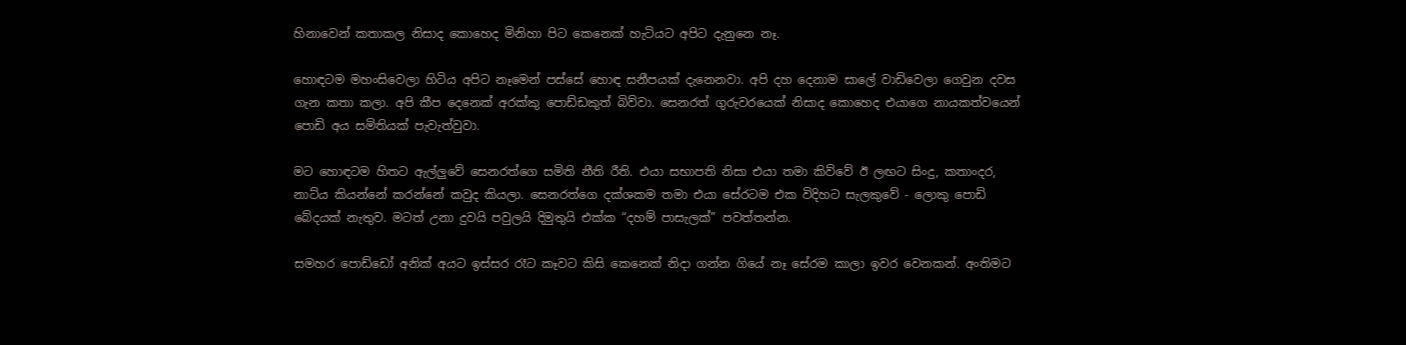හිනාවෙන් කතාකල නිසාද කොහෙද මිනිහා පිට කෙනෙක් හැටියට අපිට දැනුනෙ නෑ.

හොඳටම මහංසිවෙලා හිටිය අපිට නෑමෙන් පස්සේ හොඳ සනීපයක් දැනෙනවා. අපි දහ දෙනාම සාලේ වාඩිවෙලා ගෙවුන දවස ගැන කතා කලා. අපි කීප දෙනෙක් අරක්කු පොඩ්ඩකුත් බිව්වා. සෙනරත් ගුරුවරයෙක් නිසාද කොහෙද එයාගෙ නායකත්වයෙන් පොඩි අය සමිතියක් පැවැත්වුවා.

මට හොඳටම හිතට ඇල්ලුවේ සෙනරත්ගෙ සමිති නීති රීති. එයා සභාපති නිසා එයා තමා කිව්වේ ඊ ලඟට සිංදු, කතාංදර, නාට්ය කියන්නේ කරන්නේ කවුද කියලා. සෙනරත්ගෙ දක්ශකම තමා එයා සේරටම එක විදිහට සැලකුවේ - ලොකු පොඩි බේදයක් නැතුව. මටත් උනා දුවයි පවුලයි දිමුතුයි එක්ක “දහම් පාසැලක්” පවත්තන්න.

සමහර පොඩ්ඩෝ අනික් අයට ඉස්සර රෑට කෑවට කිසි කෙනෙක් නිදා ගන්න ගියේ නෑ සේරම කාලා ඉවර වෙනකන්. අංතිමට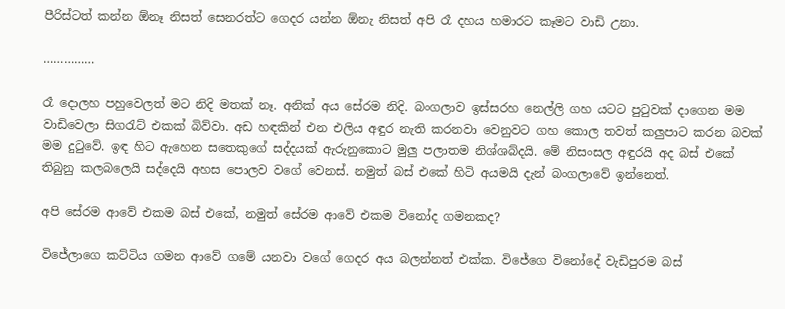පීරිස්ටත් කන්න ඕනෑ නිසත් සෙනරත්ට ගෙදර යන්න ඕනැ නිසත් අපි රෑ දහය හමාරට කෑමට වාඩි උනා.

……………

රෑ දොලහ පහුවෙලත් මට නිදි මතක් නෑ. අනික් අය සේරම නිදි. බංගලාව ඉස්සරහ නෙල්ලි ගහ යටට පුටුවක් දාගෙන මම වාඩිවෙලා සිගරැට් එකක් බිව්වා. අඩ හඳකින් එන එලිය අඳුර නැති කරනවා වෙනුවට ගහ කොල තවත් කලුපාට කරන බවක් මම දුටුවේ. ඉඳ හිට ඇහෙන සතෙකුගේ සද්දයක් ඇරුනුකොට මුලු පලාතම නිශ්ශබ්දයි. මේ නිසංසල අඳුරයි අද බස් එකේ තිබුනු කලබලෙයි සද්දෙයි අහස පොලව වගේ වෙනස්. නමුත් බස් එකේ හිටි අයමයි දැන් බංගලාවේ ඉන්නෙත්.

අපි සේරම ආවේ එකම බස් එකේ, නමුත් සේරම ආවේ එකම විනෝද ගමනකද?

විජේලාගෙ කට්ටිය ගමන ආවේ ගමේ යනවා වගේ ගෙදර අය බලන්නත් එක්ක. විජේගෙ විනෝදේ වැඩිපුරම බස්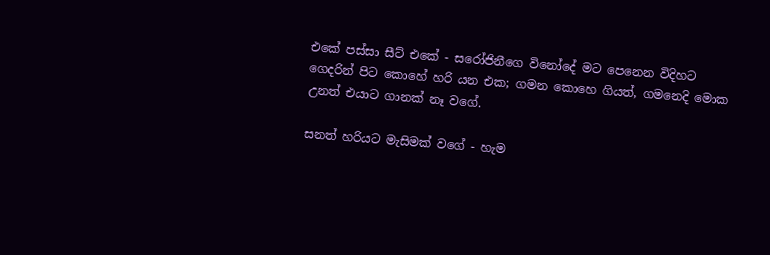එකේ පස්සා සීට් එකේ - සරෝජිනීගෙ විනෝදේ මට පෙනෙන විදිහට ගෙදරින් පිට කොහේ හරි යන එක; ගමන කොහෙ ගියත්, ගමනෙදි මොක උනත් එයාට ගානක් නෑ වගේ.

සනත් හරියට මැසිමක් වගේ - හැම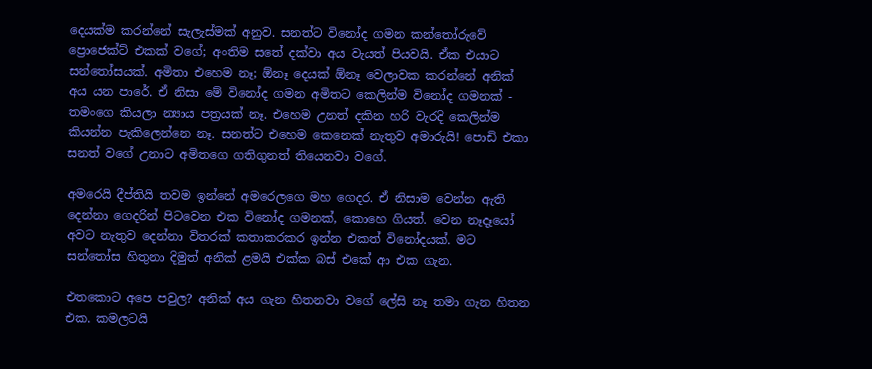දෙයක්ම කරන්නේ සැලැස්මක් අනුව. සනත්ට විනෝද ගමන කන්තෝරුවේ ප්‍රොජෙක්ට් එකක් වගේ; අංතිම සතේ දක්වා අය වැයත් පියවයි. ඒක එයාට සන්තෝසයක්. අමිතා එහෙම නෑ; ඕනෑ දෙයක් ඕනෑ වෙලාවක කරන්නේ අනික් අය යන පාරේ. ඒ නිසා මේ විනෝද ගමන අමිතට කෙලින්ම විනෝද ගමනක් - තමංගෙ කියලා න්‍යාය පත්‍රයක් නෑ. එහෙම උනත් දකින හරි වැරදි කෙලින්ම කියන්න පැකිලෙන්නෙ නෑ. සනත්ට එහෙම කෙනෙක් නැතුව අමාරුයි! පොඩි එකා සනත් වගේ උනාට අමිතගෙ ගතිගුනත් තියෙනවා වගේ.

අමරෙයි දීප්තියි තවම ඉන්නේ අමරෙලගෙ මහ ගෙදර. ඒ නිසාම වෙන්න ඇති දෙන්නා ගෙදරින් පිටවෙන එක විනෝද ගමනක්, කොහෙ ගියත්. වෙන නෑදෑයෝ අවට නැතුව දෙන්නා විතරක් කතාකරකර ඉන්න එකත් විනෝදයක්. මට සන්තෝස හිතුනා දිමුත් අනික් ළමයි එක්ක බස් එකේ ආ එක ගැන.

එතකොට අපෙ පවුල? අනික් අය ගැන හිතනවා වගේ ලේසි නෑ තමා ගැන හිතන එක. කමලටයි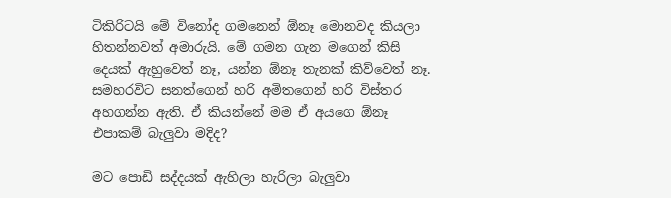ටිකිරිටයි මේ විනෝද ගමනෙන් ඕනෑ මොනවද කියලා හිතන්නවත් අමාරුයි. මේ ගමන ගැන මගෙන් කිසි දෙයක් ඇහුවෙත් නෑ, යන්න ඕනෑ තැනක් කිව්වෙත් නෑ. සමහරවිට සනත්ගෙන් හරි අමිතගෙන් හරි විස්තර අහගන්න ඇති. ඒ කියන්නේ මම ඒ අයගෙ ඕනෑ එපාකම් බැලුවා මදිද?

මට පොඩි සද්දයක් ඇහිලා හැරිලා බැලුවා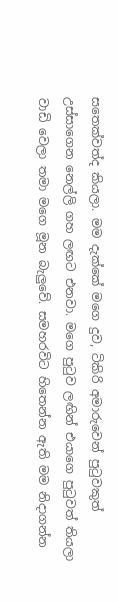සතෙක්වත්ද කියලා. මම දැක්කේ මගෙ දුව, ටිකිරි අමාරුවෙන් පුටුවකුත් උස්සාගෙන නෙල්ලි ගහ ලඟට එනවා. මගෙ පුටුව ලඟින් එයාගෙ පුටුවත් තියලා වාඩි වෙලා තමා මගෙ මූන බැලුවේ. සමහරවිට හිතෙන්න ඇති මම නිදාගන්න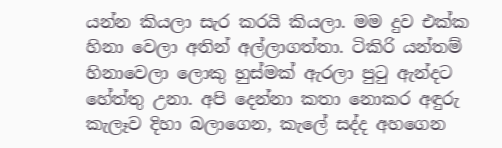යන්න කියලා සැර කරයි කියලා. මම දුව එක්ක හිනා වෙලා අතින් අල්ලාගත්තා. ටිකිරි යන්තම් හිනාවෙලා ලොකු හුස්මක් ඇරලා පුටු ඇන්දට හේත්තු උනා. අපි දෙන්නා කතා නොකර අඳුරු කැලෑව දිහා බලාගෙන, කැලේ සද්ද අහගෙන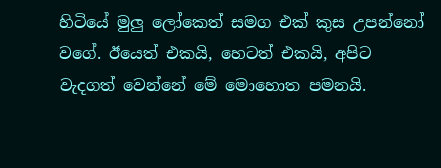හිටියේ මුලු ලෝකෙත් සමග එක් කුස උපන්නෝ වගේ. ඊයෙත් එකයි, හෙටත් එකයි, අපිට වැදගත් වෙන්නේ මේ මොහොත පමනයි.